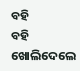ବହି
ବହି
ଖୋଲିଦେଲେ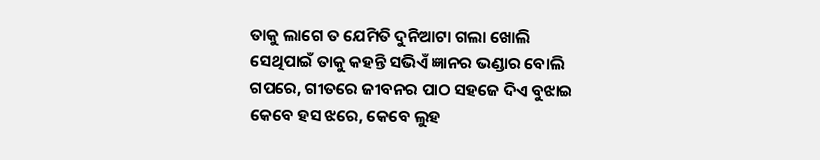ତାକୁ ଲାଗେ ତ ଯେମିତି ଦୁନିଆଟା ଗଲା ଖୋଲି
ସେଥିପାଇଁ ତାକୁ କହନ୍ତି ସଭିଏଁ ଜ୍ଞାନର ଭଣ୍ଡାର ବୋଲି
ଗପରେ, ଗୀତରେ ଜୀବନର ପାଠ ସହଜେ ଦିଏ ବୁଝାଇ
କେବେ ହସ ଝରେ, କେବେ ଲୁହ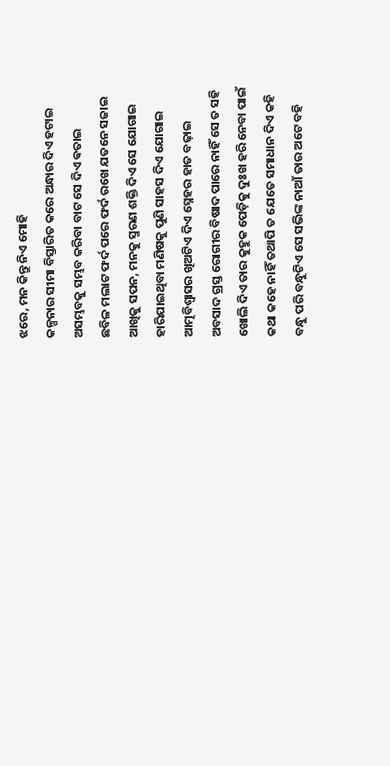ଝରେ, ମନ କିନ୍ତୁ ନିଏ ମୋହି
କଳ୍ପନାର ସୀମା ବିସ୍ତାରିତ କରେ ଅନ୍ଧାର ଦିଏ ହଟାଇ
ଅସମ୍ଭବକୁ ସମ୍ଭବ କରିବା ବାଟ ସେ ଦିଏ ଵତାଇ
ଛବିଳ ମଲାଟ ଫର୍ଦ ପରେ ଫର୍ଦ ରଖେ ଯତନେ ସଜାଇ
ଆଖିକୁ ସପନ, ମନକୁ ସ୍ମରଣ ଶକ୍ତି ଦିଏ ସେ ଯୋଗାଇ
ହାରିଯାଇଥିବା ମଣିଷକୁ ପୁଣି ସାହସ ଦିଏ ଯୋଗାଇ
ଆତ୍ମବିଶ୍ୱାସର ଖିଅଟିଏ ଦିଏ ସ୍ନେହର ହାତ ବଢ଼ାଇ
ଅବସାଦ ଗ୍ରସ୍ତ ରୋଗୀର ବିଷାଦ ପାରେ ନାହିଁ ସେ ତ ସହି
ଖୋଲି ଦିଏ ତାର କୁହୁକ ପେଡ଼ିକୁ ଦୁଃଖ ହରି ନେବା ପାଇଁ
କଥା କହେ ନାହିଁ ତଥାପି ତ ଯେତେ ସମାଧାନ ଦିଏ କହି
ବନ୍ଧୁ ପରି ବନ୍ଧୁଟିଏ ସେ ସଭିଙ୍କ ନାଆଁ ତାର ଅଟେ ବହି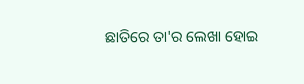ଛାତିରେ ତା'ର ଲେଖା ହୋଇ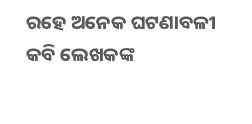ରହେ ଅନେକ ଘଟଣାବଳୀ
କବି ଲେଖକଙ୍କ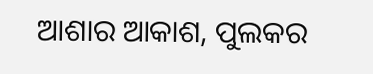ଆଶାର ଆକାଶ, ପୁଲକର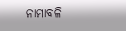ନାମାବଳି